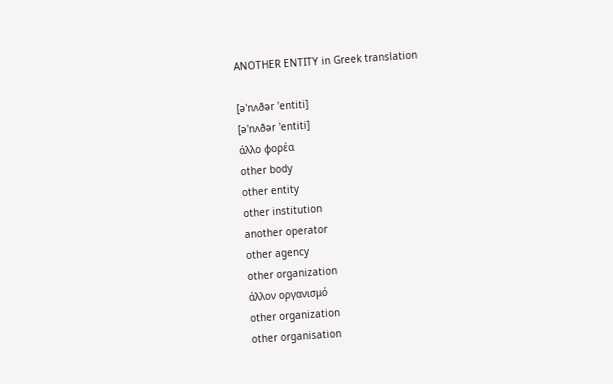ANOTHER ENTITY in Greek translation

[ə'nʌðər 'entiti]
[ə'nʌðər 'entiti]
άλλο φορέα
other body
other entity
other institution
another operator
other agency
other organization
άλλον οργανισμό
other organization
other organisation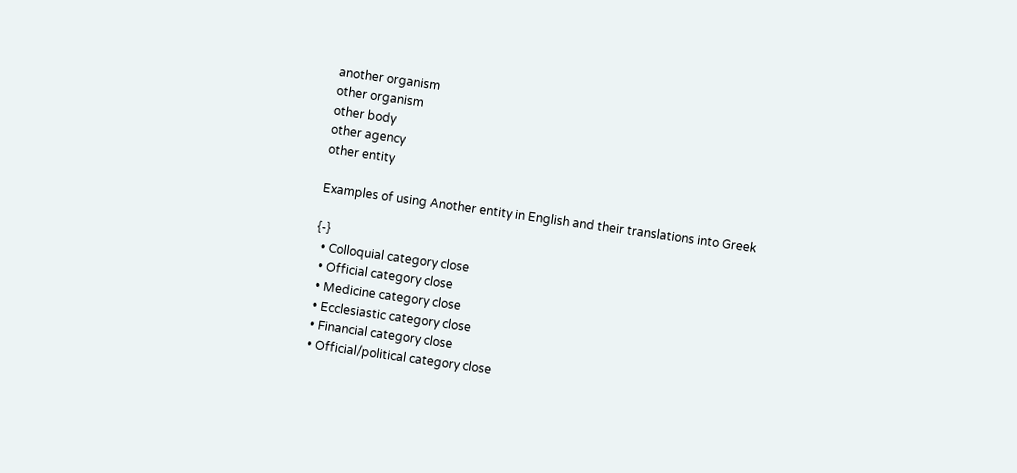another organism
other organism
other body
other agency
other entity

Examples of using Another entity in English and their translations into Greek

{-}
  • Colloquial category close
  • Official category close
  • Medicine category close
  • Ecclesiastic category close
  • Financial category close
  • Official/political category close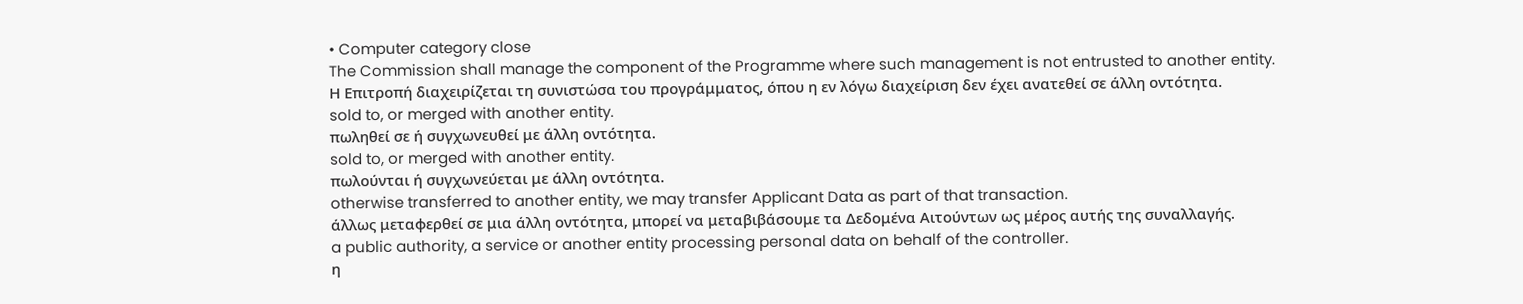• Computer category close
The Commission shall manage the component of the Programme where such management is not entrusted to another entity.
Η Επιτροπή διαχειρίζεται τη συνιστώσα του προγράμματος, όπου η εν λόγω διαχείριση δεν έχει ανατεθεί σε άλλη οντότητα.
sold to, or merged with another entity.
πωληθεί σε ή συγχωνευθεί με άλλη οντότητα.
sold to, or merged with another entity.
πωλούνται ή συγχωνεύεται με άλλη οντότητα.
otherwise transferred to another entity, we may transfer Applicant Data as part of that transaction.
άλλως μεταφερθεί σε μια άλλη οντότητα, μπορεί να μεταβιβάσουμε τα Δεδομένα Αιτούντων ως μέρος αυτής της συναλλαγής.
a public authority, a service or another entity processing personal data on behalf of the controller.
η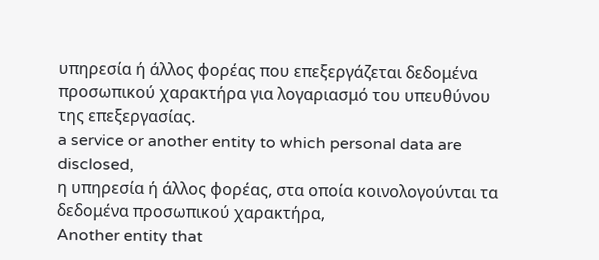υπηρεσία ή άλλος φορέας που επεξεργάζεται δεδομένα προσωπικού χαρακτήρα για λογαριασμό του υπευθύνου της επεξεργασίας.
a service or another entity to which personal data are disclosed,
η υπηρεσία ή άλλος φορέας, στα οποία κοινολογούνται τα δεδομένα προσωπικού χαρακτήρα,
Another entity that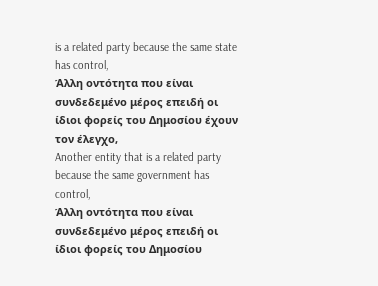is a related party because the same state has control,
Άλλη οντότητα που είναι συνδεδεμένο μέρος επειδή οι ίδιοι φορείς του Δημοσίου έχουν τον έλεγχο,
Another entity that is a related party because the same government has control,
Άλλη οντότητα που είναι συνδεδεμένο μέρος επειδή οι ίδιοι φορείς του Δημοσίου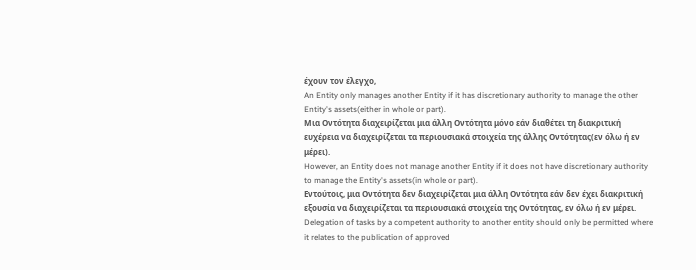έχουν τον έλεγχο,
An Entity only manages another Entity if it has discretionary authority to manage the other Entity's assets(either in whole or part).
Μια Οντότητα διαχειρίζεται μια άλλη Οντότητα μόνο εάν διαθέτει τη διακριτική ευχέρεια να διαχειρίζεται τα περιουσιακά στοιχεία της άλλης Οντότητας(εν όλω ή εν μέρει).
However, an Entity does not manage another Entity if it does not have discretionary authority to manage the Entity's assets(in whole or part).
Εντούτοις, μια Οντότητα δεν διαχειρίζεται μια άλλη Οντότητα εάν δεν έχει διακριτική εξουσία να διαχειρίζεται τα περιουσιακά στοιχεία της Οντότητας, εν όλω ή εν μέρει.
Delegation of tasks by a competent authority to another entity should only be permitted where it relates to the publication of approved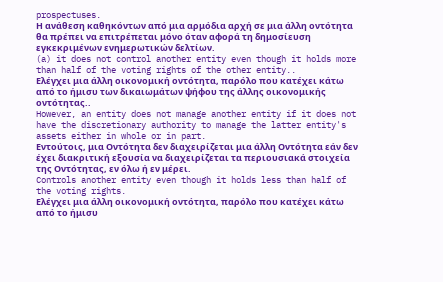prospectuses.
Η ανάθεση καθηκόντων από μια αρμόδια αρχή σε μια άλλη οντότητα θα πρέπει να επιτρέπεται μόνο όταν αφορά τη δημοσίευση εγκεκριμένων ενημερωτικών δελτίων.
(a) it does not control another entity even though it holds more than half of the voting rights of the other entity..
Ελέγχει μια άλλη οικονομική οντότητα, παρόλο που κατέχει κάτω από το ήμισυ των δικαιωμάτων ψήφου της άλλης οικονομικής οντότητας..
However, an entity does not manage another entity if it does not have the discretionary authority to manage the latter entity's assets either in whole or in part.
Εντούτοις, μια Οντότητα δεν διαχειρίζεται μια άλλη Οντότητα εάν δεν έχει διακριτική εξουσία να διαχειρίζεται τα περιουσιακά στοιχεία της Οντότητας, εν όλω ή εν μέρει.
Controls another entity even though it holds less than half of the voting rights.
Ελέγχει μια άλλη οικονομική οντότητα, παρόλο που κατέχει κάτω από το ήμισυ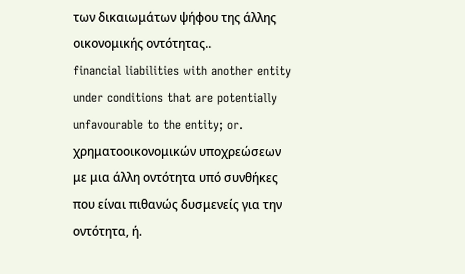των δικαιωμάτων ψήφου της άλλης οικονομικής οντότητας..
financial liabilities with another entity under conditions that are potentially unfavourable to the entity; or.
χρηματοοικονομικών υποχρεώσεων με μια άλλη οντότητα υπό συνθήκες που είναι πιθανώς δυσμενείς για την οντότητα, ή.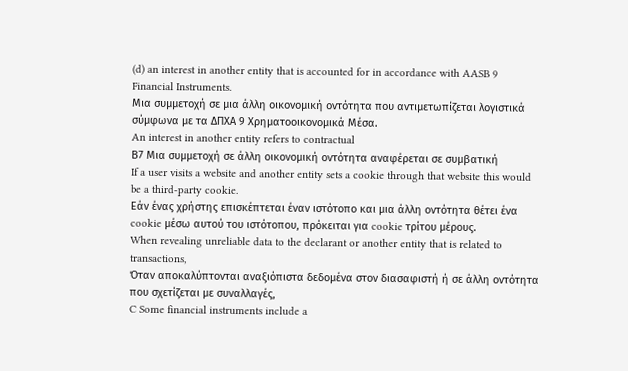(d) an interest in another entity that is accounted for in accordance with AASB 9 Financial Instruments.
Μια συμμετοχή σε μια άλλη οικονομική οντότητα που αντιμετωπίζεται λογιστικά σύμφωνα με τα ΔΠΧΑ 9 Χρηματοοικονομικά Μέσα.
An interest in another entity refers to contractual
Β7 Μια συμμετοχή σε άλλη οικονομική οντότητα αναφέρεται σε συμβατική
If a user visits a website and another entity sets a cookie through that website this would be a third-party cookie.
Εάν ένας χρήστης επισκέπτεται έναν ιστότοπο και μια άλλη οντότητα θέτει ένα cookie μέσω αυτού του ιστότοπου, πρόκειται για cookie τρίτου μέρους.
When revealing unreliable data to the declarant or another entity that is related to transactions,
Όταν αποκαλύπτονται αναξιόπιστα δεδομένα στον διασαφιστή ή σε άλλη οντότητα που σχετίζεται με συναλλαγές,
C Some financial instruments include a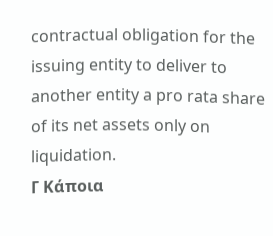contractual obligation for the issuing entity to deliver to another entity a pro rata share of its net assets only on liquidation.
Γ Κάποια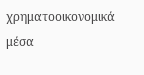χρηματοοικονομικά μέσα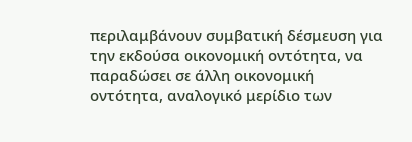περιλαμβάνουν συμβατική δέσμευση για την εκδούσα οικονομική οντότητα, να παραδώσει σε άλλη οικονομική οντότητα, αναλογικό μερίδιο των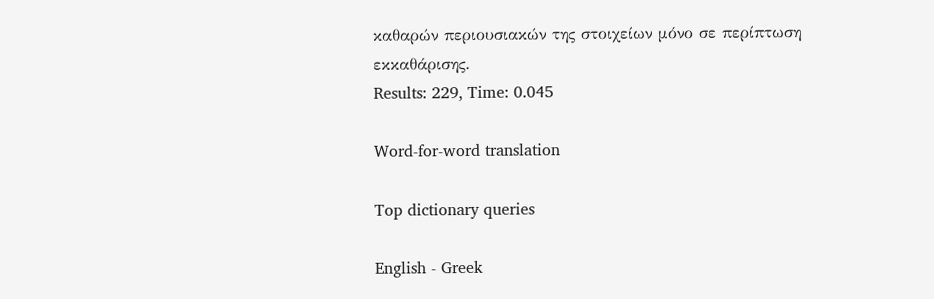καθαρών περιουσιακών της στοιχείων μόνο σε περίπτωση εκκαθάρισης.
Results: 229, Time: 0.045

Word-for-word translation

Top dictionary queries

English - Greek